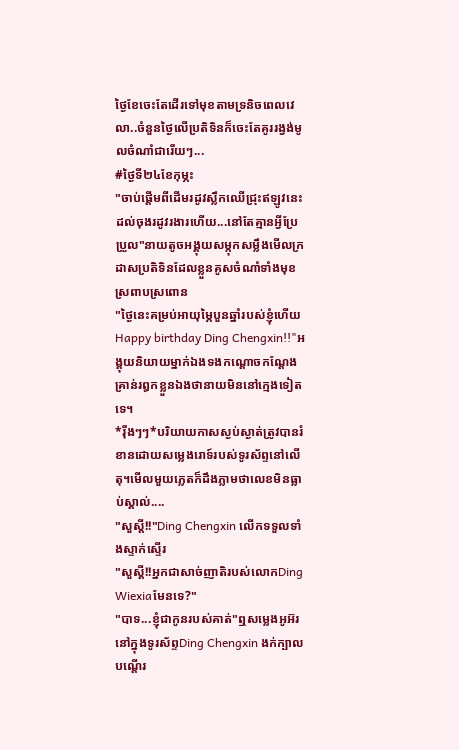ថ្ងៃខែចេះតែដើរទៅមុខតាមទ្រនិចពេលវេលា..ចំនួនថ្ងៃលើប្រតិទិនក៏ចេះតែគូររង្វង់មូលចំណាំជារើយៗ...
#ថ្ងៃទី២៤ខែកុម្ភះ
"ចាប់ផ្ដើមពីដើមរដូវស្លឹកឈើជ្រុះឥឡូវនេះដល់ចុងរដូវរងារហើយ...នៅតែគ្មានអ្វីប្រែប្រួល"នាយតូចអង្គុយសម្កុកសម្លឹងមើលក្រដាសប្រតិទិនដែលខ្លួនគូសចំណាំទាំងមុខស្រពាបស្រពោន
"ថ្ងៃនេះគម្រប់អាយុម្ភៃបួនឆ្នាំរបស់ខ្ញុំហើយ Happy birthday Ding Chengxin!!"អង្គុយនិយាយម្នាក់ឯងទងកណ្ដោចកណ្ដែងគ្រាន់រឰកខ្លួនឯងថានាយមិននៅក្មេងទៀតទេ។
*រ៉ីងៗៗ*បរិយាយកាសស្ងប់ស្ងាត់ត្រូវបានរំខានដោយសម្លេងរោទ៍របស់ទូរស័ព្ទនៅលើតុ។មើលមួយភ្លេតក៏ដឹងភ្លាមថាលេខមិនធ្លាប់ស្គាល់....
"សួស្តី!!"Ding Chengxin លើកទទួលទាំងស្ទាក់ស្ទើរ
"សួស្តី!!អ្នកជាសាច់ញាតិរបស់លោកDing Wiexiaមែនទេ?"
"បាទ...ខ្ញុំជាកូនរបស់គាត់"ឮសម្លេងអូអ៊រនៅក្នុងទូរស័ព្ទDing Chengxin ងក់ក្បាលបណ្ដើរ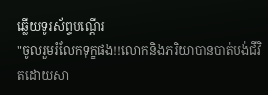ឆ្លើយទូរស័ព្ទបណ្ដើរ
"ចូលរួមរំលែកទុក្ខផង!!លោកនិងភរិយាបានបាត់បង់ជីវិតដោយសា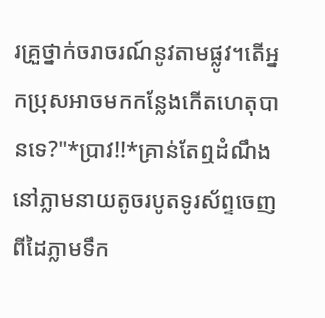រគ្រួថ្នាក់ចរាចរណ៍នូវតាមផ្លូវ។តើអ្នកប្រុសអាចមកកន្លែងកើតហេតុបានទេ?"*ប្រាវ!!*គ្រាន់តែឮដំណឹងនៅភ្លាមនាយតូចរបូតទូរស័ព្ទចេញពីដៃភ្លាមទឹក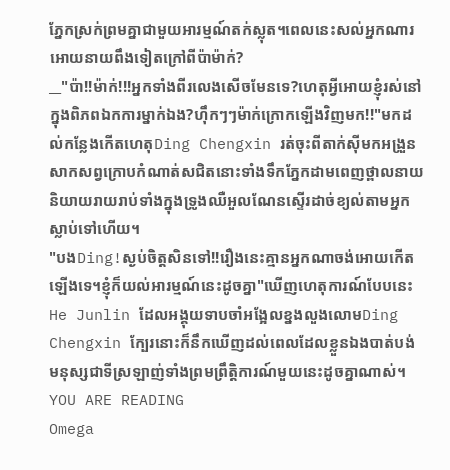ភ្នែកស្រក់ព្រមគ្នាជាមួយអារម្មណ៍តក់ស្លុត។ពេលនេះសល់អ្នកណារអោយនាយពឹងទៀតក្រៅពីប៉ាម៉ាក់?
__"ប៉ា!!ម៉ាក់!!!អ្នកទាំងពីរលេងសើចមែនទេ?ហេតុអ្វីអោយខ្ញុំរស់នៅក្នុងពិភពឯកការម្នាក់ឯង?ហ៊ឹកៗៗម៉ាក់ក្រោកឡើងវិញមក!!"មកដល់កន្លែងកើតហេតុDing Chengxin រត់ចុះពីតាក់ស៊ីមកអង្រួនសាកសព្វក្រោបកំណាត់សជិតនោះទាំងទឹកភ្នែកដាមពេញថ្ពាលនាយនិយាយរាយរាប់ទាំងក្នុងទ្រូងឈឺអួលណែនស្ទើរដាច់ខ្យល់តាមអ្នកស្លាប់ទៅហើយ។
"បងDing!ស្ងប់ចិត្តសិនទៅ!!រឿងនេះគ្មានអ្នកណាចង់អោយកើតឡើងទេ។ខ្ញុំក៏យល់អារម្មណ៍នេះដូចគ្នា"ឃើញហេតុការណ៍បែបនេះHe Junlin ដែលអង្គុយទាបចាំអង្អែលខ្នងលួងលោមDing Chengxin ក្បែរនោះក៏នឹកឃើញដល់ពេលដែលខ្លួនឯងបាត់បង់មនុស្សជាទីស្រឡាញ់ទាំងព្រមព្រឹត្តិការណ៍មួយនេះដូចគ្នាណាស់។
YOU ARE READING
Omega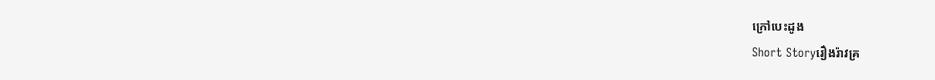ក្រៅបេះដូង
Short Storyរឿងរ៉ាវគ្រ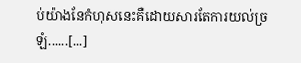ប់យ៉ាងនែកំហុសនេះគឺដោយសារតែការយល់ច្រឡំ......[...]